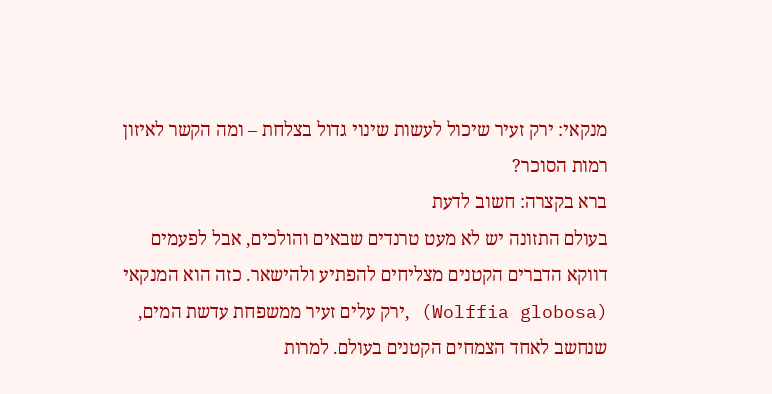מנקאי: ירק זעיר שיכול לעשות שינוי גדול בצלחת – ומה הקשר לאיזון רמות הסוכר?
ברא בקצרה: חשוב לדעת
בעולם התזונה יש לא מעט טרנדים שבאים והולכים, אבל לפעמים דווקא הדברים הקטנים מצליחים להפתיע ולהישאר. כזה הוא המנקאי (Wolffia globosa) ,ירק עלים זעיר ממשפחת עדשת המים, שנחשב לאחד הצמחים הקטנים בעולם. למרות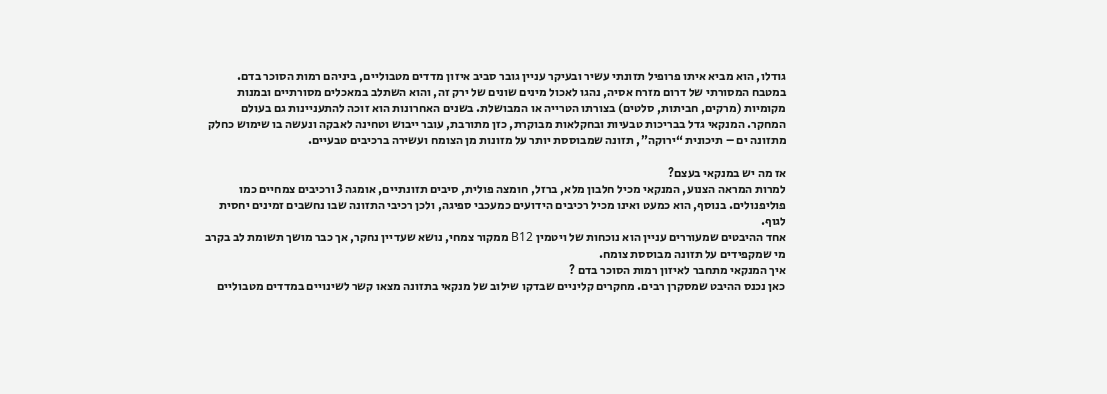גודלו, הוא מביא איתו פרופיל תזונתי עשיר ובעיקר עניין גובר סביב איזון מדדים מטבוליים, ביניהם רמות הסוכר בדם.
במטבח המסורתי של דרום מזרח אסיה, נהגו לאכול מינים שונים של ירק זה, והוא השתלב במאכלים מסורתיים ובמנות מקומיות (מרקים, חביתות, סלטים) בצורתו הטרייה או המבושלת. בשנים האחרונות הוא זוכה להתעניינות גם בעולם המחקר. המנקאי גדל בבריכות טבעיות ובחקלאות מבוקרת, כזן מתורבת, עובר ייבוש וטחינה לאבקה ונעשה בו שימוש כחלק מתזונה ים – תיכונית “ירוקה”, תזונה שמבוססת יותר על מזונות מן הצומח ועשירה ברכיבים טבעיים.

אז מה יש במנקאי בעצם?
למרות המראה הצנוע, המנקאי מכיל חלבון מלא, ברזל, חומצה פולית, סיבים תזונתיים, אומגה 3 ורכיבים צמחיים כמו פוליפנולים. בנוסף, הוא כמעט ואינו מכיל רכיבים הידועים כמעכבי ספיגה, ולכן רכיבי התזונה שבו נחשבים זמינים יחסית לגוף.
אחד ההיבטים שמעוררים עניין הוא נוכחות של ויטמין B12 ממקור צמחי, נושא שעדיין נחקר, אך כבר מושך תשומת לב בקרב מי שמקפידים על תזונה מבוססת צומח.
איך המנקאי מתחבר לאיזון רמות הסוכר בדם ?
כאן נכנס ההיבט שמסקרן רבים. מחקרים קליניים שבדקו שילוב של מנקאי בתזונה מצאו קשר לשינויים במדדים מטבוליים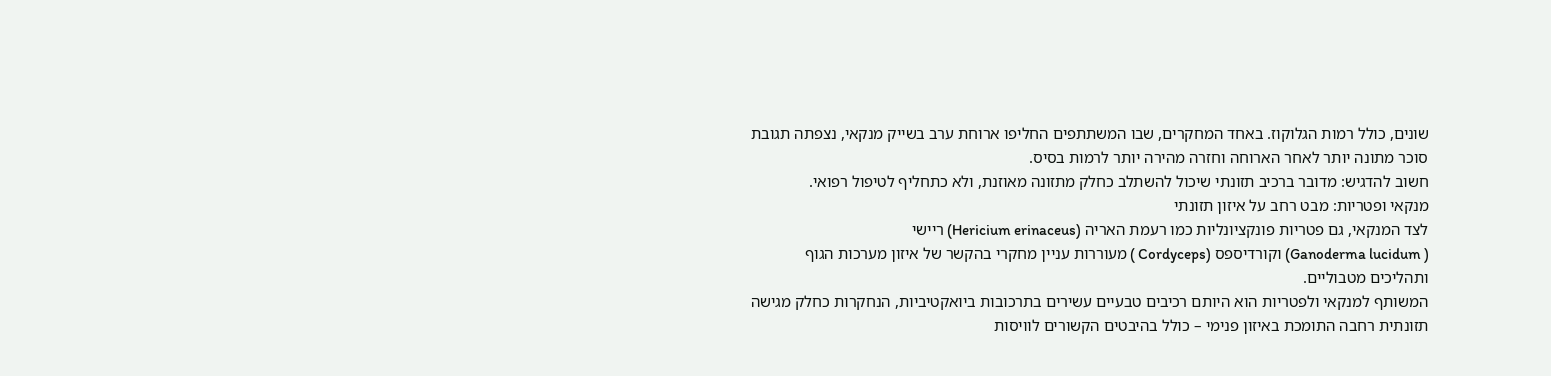שונים, כולל רמות הגלוקוז. באחד המחקרים, שבו המשתתפים החליפו ארוחת ערב בשייק מנקאי, נצפתה תגובת סוכר מתונה יותר לאחר הארוחה וחזרה מהירה יותר לרמות בסיס.
חשוב להדגיש: מדובר ברכיב תזונתי שיכול להשתלב כחלק מתזונה מאוזנת, ולא כתחליף לטיפול רפואי.
מנקאי ופטריות: מבט רחב על איזון תזונתי
לצד המנקאי, גם פטריות פונקציונליות כמו רעמת האריה (Hericium erinaceus) ריישי
( Ganoderma lucidum) וקורדיספס (Cordyceps ) מעוררות עניין מחקרי בהקשר של איזון מערכות הגוף ותהליכים מטבוליים.
המשותף למנקאי ולפטריות הוא היותם רכיבים טבעיים עשירים בתרכובות ביואקטיביות, הנחקרות כחלק מגישה תזונתית רחבה התומכת באיזון פנימי – כולל בהיבטים הקשורים לוויסות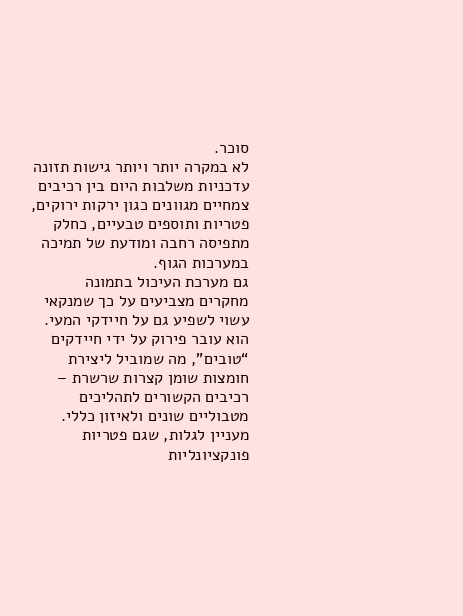סוכר.
לא במקרה יותר ויותר גישות תזונה עדכניות משלבות היום בין רכיבים צמחיים מגוונים כגון ירקות ירוקים, פטריות ותוספים טבעיים, כחלק מתפיסה רחבה ומודעת של תמיכה במערכות הגוף.
גם מערכת העיכול בתמונה
מחקרים מצביעים על כך שמנקאי עשוי לשפיע גם על חיידקי המעי. הוא עובר פירוק על ידי חיידקים “טובים”, מה שמוביל ליצירת חומצות שומן קצרות שרשרת – רכיבים הקשורים לתהליכים מטבוליים שונים ולאיזון כללי.
מעניין לגלות, שגם פטריות פונקציונליות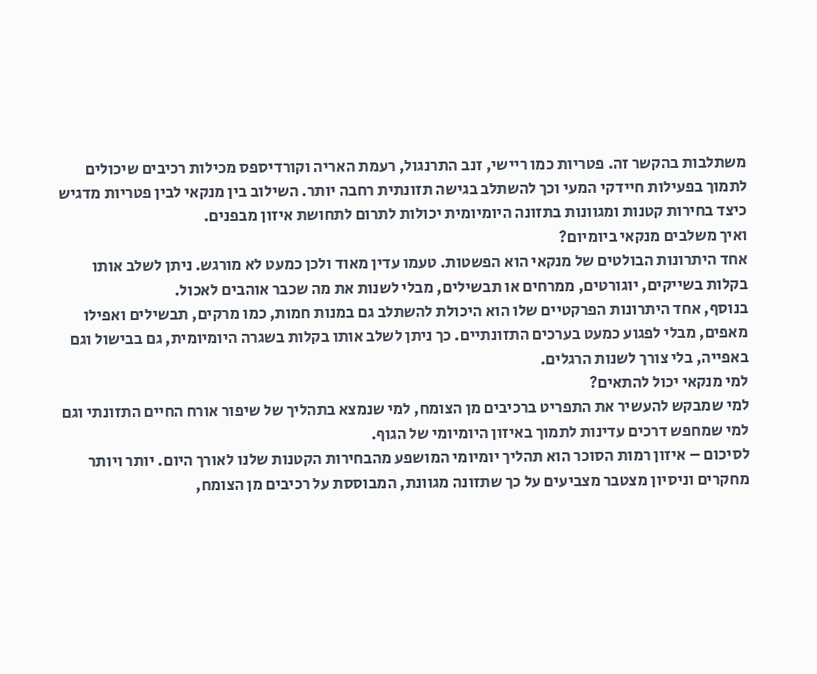משתלבות בהקשר זה. פטריות כמו ריישי, זנב התרנגול, רעמת האריה וקורדיספס מכילות רכיבים שיכולים לתמוך בפעילות חיידקי המעי וכך להשתלב בגישה תזונתית רחבה יותר. השילוב בין מנקאי לבין פטריות מדגיש כיצד בחירות קטנות ומגוונות בתזונה היומיומית יכולות לתרום לתחושת איזון מבפנים.
ואיך משלבים מנקאי ביומיום?
אחד היתרונות הבולטים של מנקאי הוא הפשטות. טעמו עדין מאוד ולכן כמעט לא מורגש. ניתן לשלב אותו בקלות בשייקים, יוגורטים, ממרחים או תבשילים, מבלי לשנות את מה שכבר אוהבים לאכול.
בנוסף, אחד היתרונות הפרקטיים שלו הוא היכולת להשתלב גם במנות חמות, כמו מרקים, תבשילים ואפילו מאפים, מבלי לפגוע כמעט בערכים התזונתיים. כך ניתן לשלב אותו בקלות בשגרה היומיומית, גם בבישול וגם באפייה, בלי צורך לשנות הרגלים.
למי מנקאי יכול להתאים?
למי שמבקש להעשיר את התפריט ברכיבים מן הצומח, למי שנמצא בתהליך של שיפור אורח החיים התזונתי וגם למי שמחפש דרכים עדינות לתמוך באיזון היומיומי של הגוף.
לסיכום – איזון רמות הסוכר הוא תהליך יומיומי המושפע מהבחירות הקטנות שלנו לאורך היום. יותר ויותר מחקרים וניסיון מצטבר מצביעים על כך שתזונה מגוונת, המבוססת על רכיבים מן הצומח,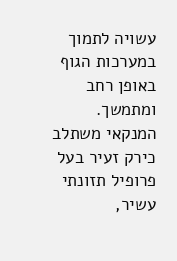עשויה לתמוך במערכות הגוף באופן רחב ומתמשך. המנקאי משתלב כירק זעיר בעל פרופיל תזונתי עשיר,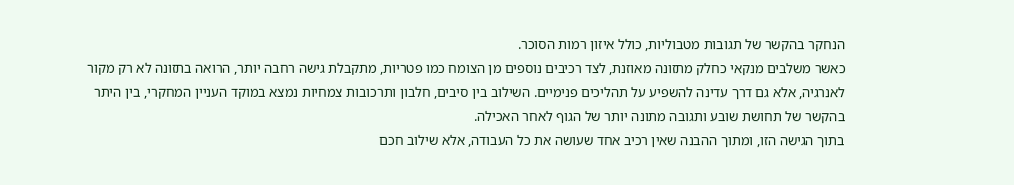הנחקר בהקשר של תגובות מטבוליות, כולל איזון רמות הסוכר.
כאשר משלבים מנקאי כחלק מתזונה מאוזנת, לצד רכיבים נוספים מן הצומח כמו פטריות, מתקבלת גישה רחבה יותר, הרואה בתזונה לא רק מקור לאנרגיה, אלא גם דרך עדינה להשפיע על תהליכים פנימיים. השילוב בין סיבים, חלבון ותרכובות צמחיות נמצא במוקד העניין המחקרי, בין היתר בהקשר של תחושת שובע ותגובה מתונה יותר של הגוף לאחר האכילה.
בתוך הגישה הזו, ומתוך ההבנה שאין רכיב אחד שעושה את כל העבודה, אלא שילוב חכם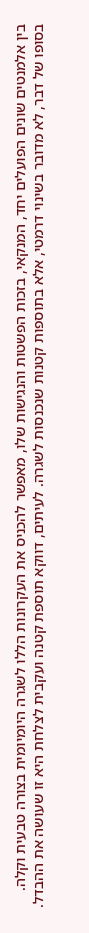בין אלמנטים שונים הפועלים יחד, המנקאי, בזכות הפשטות והנגישות שלו, מאפשר להכניס את העקרונות הללו לשגרה היומיומית בצורה טבעית וקלה.
בסופו של דבר, לא מדובר בשינוי דרמטי, אלא בתוספות קטנות שנכנסות לשגרה. לעיתים, דווקא תוספת קטנה ועקבית לצלחת היא זו שעושה את ההבדל.